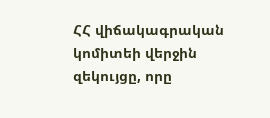ՀՀ վիճակագրական կոմիտեի վերջին զեկույցը, որը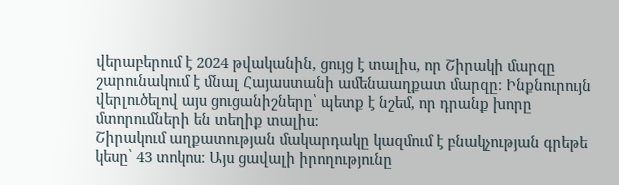վերաբերում է 2024 թվականին, ցույց է տալիս, որ Շիրակի մարզը շարունակում է մնալ Հայաստանի ամենաաղքատ մարզը։ Ինքնուրույն վերլուծելով այս ցուցանիշները՝ պետք է նշեմ, որ դրանք խորը մտորումների են տեղիք տալիս։
Շիրակում աղքատության մակարդակը կազմում է բնակչության գրեթե կեսը՝ 43 տոկոս։ Այս ցավալի իրողությունը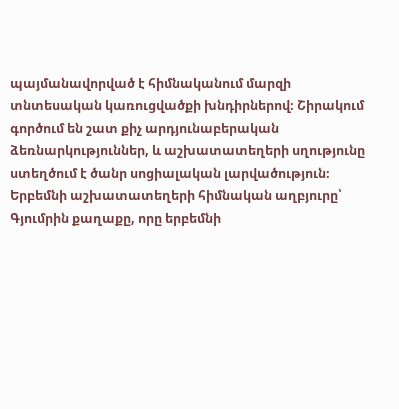պայմանավորված է հիմնականում մարզի տնտեսական կառուցվածքի խնդիրներով։ Շիրակում գործում են շատ քիչ արդյունաբերական ձեռնարկություններ, և աշխատատեղերի սղությունը ստեղծում է ծանր սոցիալական լարվածություն։ Երբեմնի աշխատատեղերի հիմնական աղբյուրը՝ Գյումրին քաղաքը, որը երբեմնի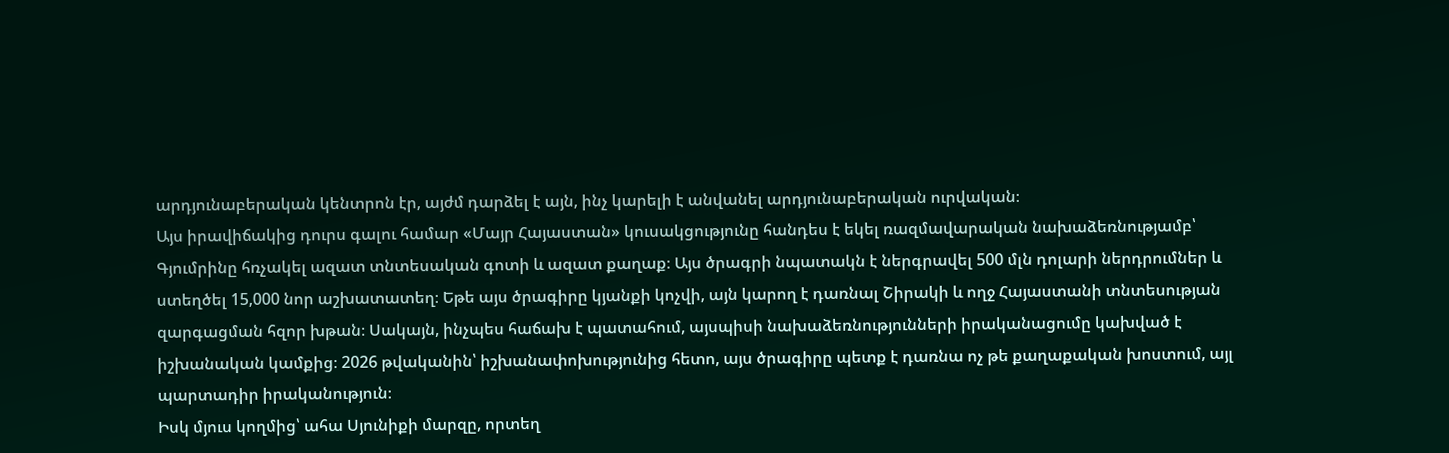արդյունաբերական կենտրոն էր, այժմ դարձել է այն, ինչ կարելի է անվանել արդյունաբերական ուրվական։
Այս իրավիճակից դուրս գալու համար «Մայր Հայաստան» կուսակցությունը հանդես է եկել ռազմավարական նախաձեռնությամբ՝ Գյումրինը հռչակել ազատ տնտեսական գոտի և ազատ քաղաք։ Այս ծրագրի նպատակն է ներգրավել 500 մլն դոլարի ներդրումներ և ստեղծել 15,000 նոր աշխատատեղ։ Եթե այս ծրագիրը կյանքի կոչվի, այն կարող է դառնալ Շիրակի և ողջ Հայաստանի տնտեսության զարգացման հզոր խթան։ Սակայն, ինչպես հաճախ է պատահում, այսպիսի նախաձեռնությունների իրականացումը կախված է իշխանական կամքից։ 2026 թվականին՝ իշխանափոխությունից հետո, այս ծրագիրը պետք է դառնա ոչ թե քաղաքական խոստում, այլ պարտադիր իրականություն։
Իսկ մյուս կողմից՝ ահա Սյունիքի մարզը, որտեղ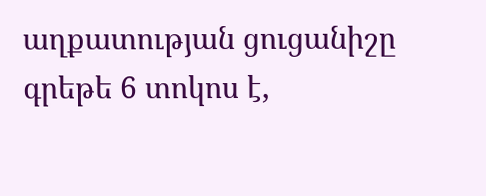աղքատության ցուցանիշը գրեթե 6 տոկոս է,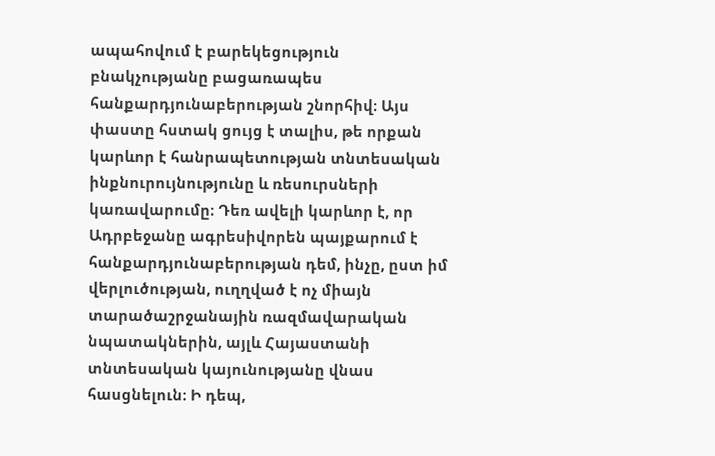ապահովում է բարեկեցություն բնակչությանը բացառապես հանքարդյունաբերության շնորհիվ։ Այս փաստը հստակ ցույց է տալիս, թե որքան կարևոր է հանրապետության տնտեսական ինքնուրույնությունը և ռեսուրսների կառավարումը։ Դեռ ավելի կարևոր է, որ Ադրբեջանը ագրեսիվորեն պայքարում է հանքարդյունաբերության դեմ, ինչը, ըստ իմ վերլուծության, ուղղված է ոչ միայն տարածաշրջանային ռազմավարական նպատակներին, այլև Հայաստանի տնտեսական կայունությանը վնաս հասցնելուն։ Ի դեպ,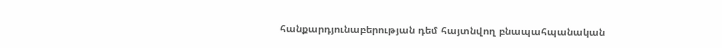հանքարդյունաբերության դեմ հայտնվող բնապահպանական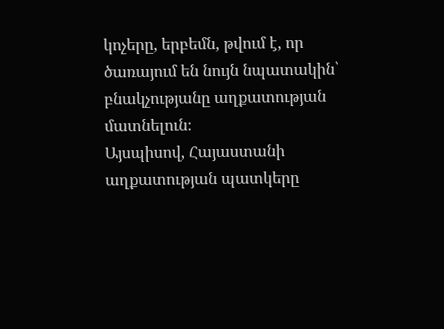կոչերը, երբեմն, թվում է, որ ծառայում են նույն նպատակին՝ բնակչությանը աղքատության մատնելուն։
Այսպիսով, Հայաստանի աղքատության պատկերը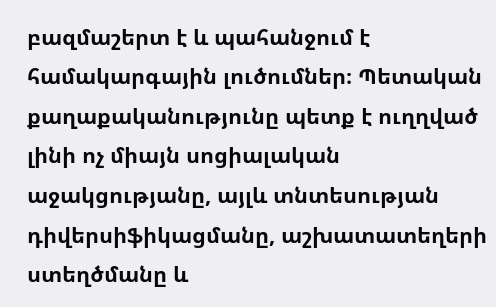բազմաշերտ է և պահանջում է համակարգային լուծումներ։ Պետական քաղաքականությունը պետք է ուղղված լինի ոչ միայն սոցիալական աջակցությանը, այլև տնտեսության դիվերսիֆիկացմանը, աշխատատեղերի ստեղծմանը և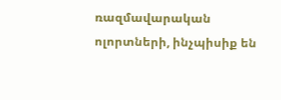ռազմավարական ոլորտների, ինչպիսիք են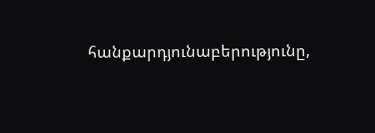հանքարդյունաբերությունը,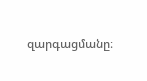զարգացմանը։